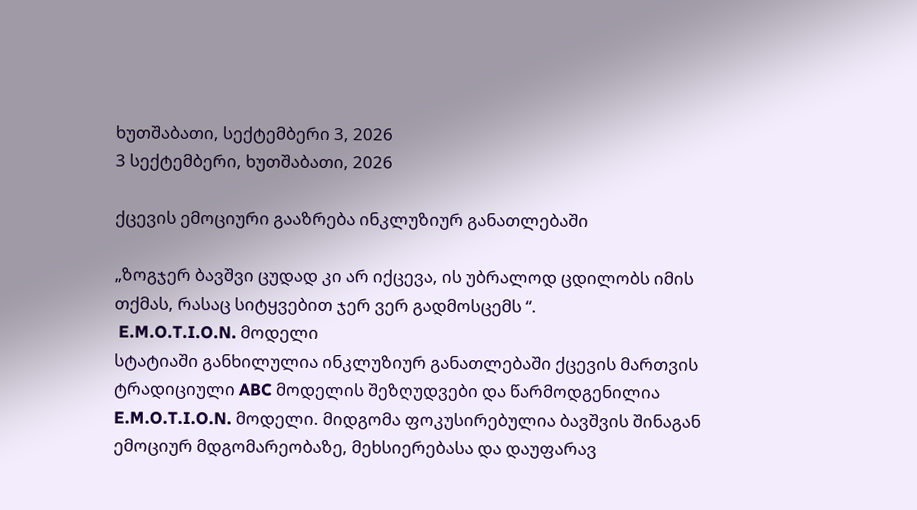ხუთშაბათი, სექტემბერი 3, 2026
3 სექტემბერი, ხუთშაბათი, 2026

ქცევის ემოციური გააზრება ინკლუზიურ განათლებაში

„ზოგჯერ ბავშვი ცუდად კი არ იქცევა, ის უბრალოდ ცდილობს იმის თქმას, რასაც სიტყვებით ჯერ ვერ გადმოსცემს “.
 E.M.O.T.I.O.N. მოდელი
სტატიაში განხილულია ინკლუზიურ განათლებაში ქცევის მართვის ტრადიციული ABC მოდელის შეზღუდვები და წარმოდგენილია E.M.O.T.I.O.N. მოდელი. მიდგომა ფოკუსირებულია ბავშვის შინაგან ემოციურ მდგომარეობაზე, მეხსიერებასა და დაუფარავ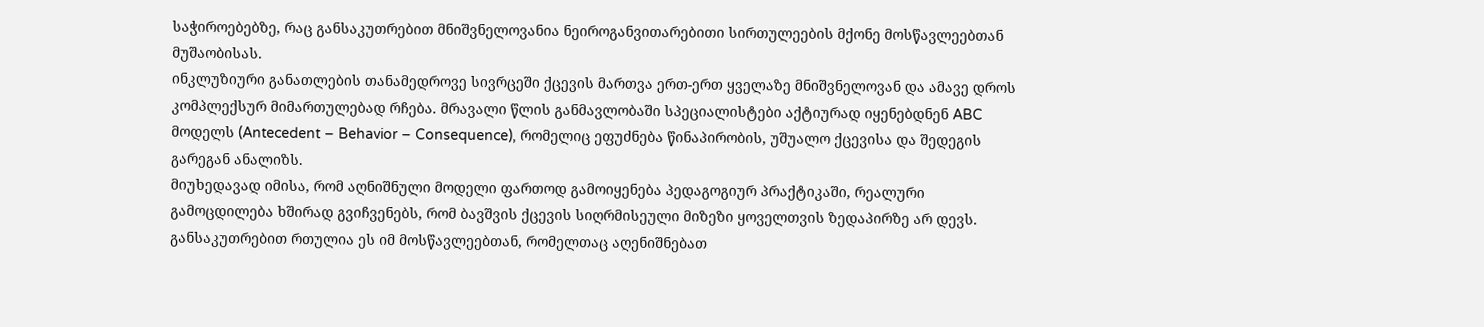საჭიროებებზე, რაც განსაკუთრებით მნიშვნელოვანია ნეიროგანვითარებითი სირთულეების მქონე მოსწავლეებთან მუშაობისას.
ინკლუზიური განათლების თანამედროვე სივრცეში ქცევის მართვა ერთ-ერთ ყველაზე მნიშვნელოვან და ამავე დროს კომპლექსურ მიმართულებად რჩება. მრავალი წლის განმავლობაში სპეციალისტები აქტიურად იყენებდნენ ABC მოდელს (Antecedent – Behavior – Consequence), რომელიც ეფუძნება წინაპირობის, უშუალო ქცევისა და შედეგის გარეგან ანალიზს.
მიუხედავად იმისა, რომ აღნიშნული მოდელი ფართოდ გამოიყენება პედაგოგიურ პრაქტიკაში, რეალური გამოცდილება ხშირად გვიჩვენებს, რომ ბავშვის ქცევის სიღრმისეული მიზეზი ყოველთვის ზედაპირზე არ დევს. განსაკუთრებით რთულია ეს იმ მოსწავლეებთან, რომელთაც აღენიშნებათ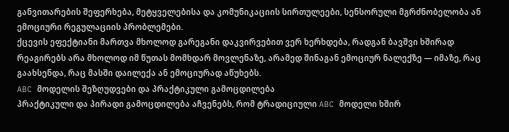განვითარების შეფერხება, მეტყველებისა და კომუნიკაციის სირთულეები, სენსორული მგრძნობელობა ან ემოციური რეგულაციის პრობლემები.
ქცევის ეფექტიანი მართვა მხოლოდ გარეგანი დაკვირვებით ვერ ხერხდება, რადგან ბავშვი ხშირად რეაგირებს არა მხოლოდ იმ წუთას მომხდარ მოვლენაზე, არამედ შინაგან ემოციურ ნალექზე — იმაზე, რაც გაახსენდა, რაც მასში დაილექა ან ემოციურად აწუხებს.
ABC მოდელის შეზღუდვები და პრაქტიკული გამოცდილება
პრაქტიკული და პირადი გამოცდილება აჩვენებს, რომ ტრადიციული ABC მოდელი ხშირ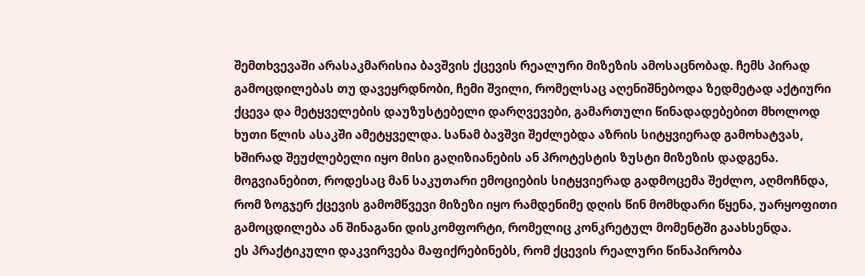შემთხვევაში არასაკმარისია ბავშვის ქცევის რეალური მიზეზის ამოსაცნობად. ჩემს პირად გამოცდილებას თუ დავეყრდნობი, ჩემი შვილი, რომელსაც აღენიშნებოდა ზედმეტად აქტიური ქცევა და მეტყველების დაუზუსტებელი დარღვევები, გამართული წინადადებებით მხოლოდ ხუთი წლის ასაკში ამეტყველდა. სანამ ბავშვი შეძლებდა აზრის სიტყვიერად გამოხატვას, ხშირად შეუძლებელი იყო მისი გაღიზიანების ან პროტესტის ზუსტი მიზეზის დადგენა.
მოგვიანებით, როდესაც მან საკუთარი ემოციების სიტყვიერად გადმოცემა შეძლო, აღმოჩნდა, რომ ზოგჯერ ქცევის გამომწვევი მიზეზი იყო რამდენიმე დღის წინ მომხდარი წყენა, უარყოფითი გამოცდილება ან შინაგანი დისკომფორტი, რომელიც კონკრეტულ მომენტში გაახსენდა.
ეს პრაქტიკული დაკვირვება მაფიქრებინებს, რომ ქცევის რეალური წინაპირობა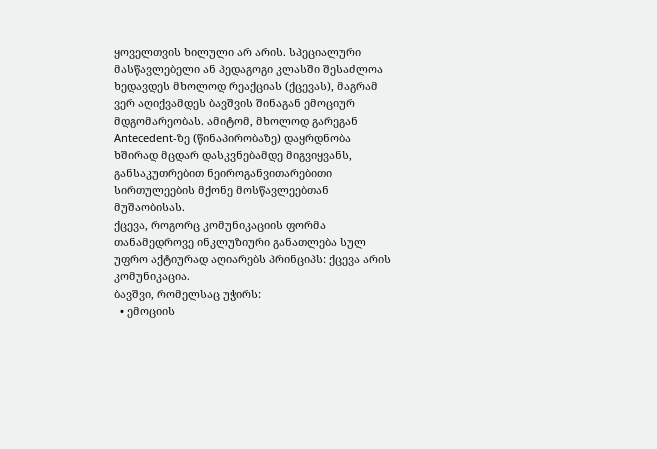ყოველთვის ხილული არ არის. სპეციალური მასწავლებელი ან პედაგოგი კლასში შესაძლოა ხედავდეს მხოლოდ რეაქციას (ქცევას), მაგრამ ვერ აღიქვამდეს ბავშვის შინაგან ემოციურ მდგომარეობას. ამიტომ, მხოლოდ გარეგან Antecedent-ზე (წინაპირობაზე) დაყრდნობა ხშირად მცდარ დასკვნებამდე მიგვიყვანს, განსაკუთრებით ნეიროგანვითარებითი სირთულეების მქონე მოსწავლეებთან მუშაობისას.
ქცევა, როგორც კომუნიკაციის ფორმა
თანამედროვე ინკლუზიური განათლება სულ უფრო აქტიურად აღიარებს პრინციპს: ქცევა არის კომუნიკაცია.
ბავშვი, რომელსაც უჭირს:
  • ემოციის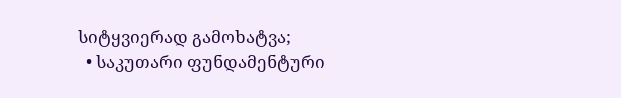სიტყვიერად გამოხატვა;
  • საკუთარი ფუნდამენტური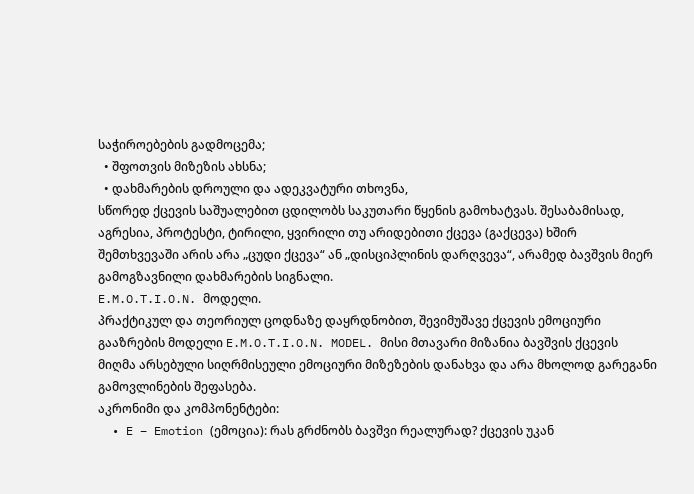საჭიროებების გადმოცემა;
  • შფოთვის მიზეზის ახსნა;
  • დახმარების დროული და ადეკვატური თხოვნა,
სწორედ ქცევის საშუალებით ცდილობს საკუთარი წყენის გამოხატვას. შესაბამისად, აგრესია, პროტესტი, ტირილი, ყვირილი თუ არიდებითი ქცევა (გაქცევა) ხშირ შემთხვევაში არის არა „ცუდი ქცევა“ ან „დისციპლინის დარღვევა“, არამედ ბავშვის მიერ გამოგზავნილი დახმარების სიგნალი.
E.M.O.T.I.O.N. მოდელი.
პრაქტიკულ და თეორიულ ცოდნაზე დაყრდნობით, შევიმუშავე ქცევის ემოციური გააზრების მოდელი E.M.O.T.I.O.N. MODEL. მისი მთავარი მიზანია ბავშვის ქცევის მიღმა არსებული სიღრმისეული ემოციური მიზეზების დანახვა და არა მხოლოდ გარეგანი გამოვლინების შეფასება.
აკრონიმი და კომპონენტები:
  • E – Emotion (ემოცია): რას გრძნობს ბავშვი რეალურად? ქცევის უკან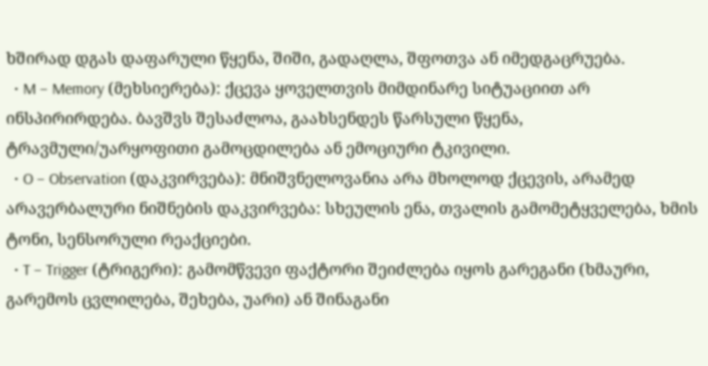ხშირად დგას დაფარული წყენა, შიში, გადაღლა, შფოთვა ან იმედგაცრუება.
  • M – Memory (მეხსიერება): ქცევა ყოველთვის მიმდინარე სიტუაციით არ ინსპირირდება. ბავშვს შესაძლოა, გაახსენდეს წარსული წყენა, ტრავმული/უარყოფითი გამოცდილება ან ემოციური ტკივილი.
  • O – Observation (დაკვირვება): მნიშვნელოვანია არა მხოლოდ ქცევის, არამედ არავერბალური ნიშნების დაკვირვება: სხეულის ენა, თვალის გამომეტყველება, ხმის ტონი, სენსორული რეაქციები.
  • T – Trigger (ტრიგერი): გამომწვევი ფაქტორი შეიძლება იყოს გარეგანი (ხმაური, გარემოს ცვლილება, შეხება, უარი) ან შინაგანი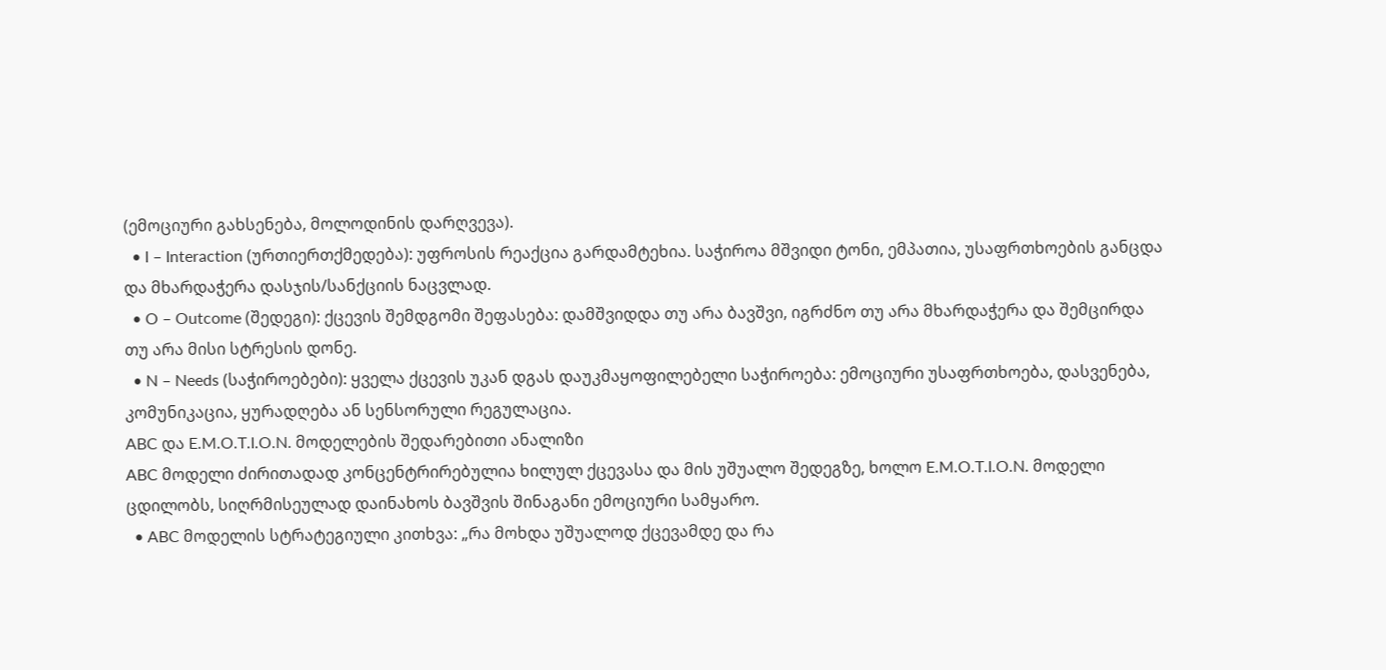(ემოციური გახსენება, მოლოდინის დარღვევა).
  • I – Interaction (ურთიერთქმედება): უფროსის რეაქცია გარდამტეხია. საჭიროა მშვიდი ტონი, ემპათია, უსაფრთხოების განცდა და მხარდაჭერა დასჯის/სანქციის ნაცვლად.
  • O – Outcome (შედეგი): ქცევის შემდგომი შეფასება: დამშვიდდა თუ არა ბავშვი, იგრძნო თუ არა მხარდაჭერა და შემცირდა თუ არა მისი სტრესის დონე.
  • N – Needs (საჭიროებები): ყველა ქცევის უკან დგას დაუკმაყოფილებელი საჭიროება: ემოციური უსაფრთხოება, დასვენება, კომუნიკაცია, ყურადღება ან სენსორული რეგულაცია.
ABC და E.M.O.T.I.O.N. მოდელების შედარებითი ანალიზი
ABC მოდელი ძირითადად კონცენტრირებულია ხილულ ქცევასა და მის უშუალო შედეგზე, ხოლო E.M.O.T.I.O.N. მოდელი ცდილობს, სიღრმისეულად დაინახოს ბავშვის შინაგანი ემოციური სამყარო.
  • ABC მოდელის სტრატეგიული კითხვა: „რა მოხდა უშუალოდ ქცევამდე და რა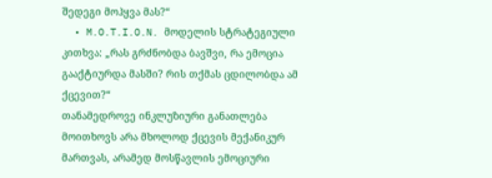შედეგი მოჰყვა მას?“
  • M.O.T.I.O.N. მოდელის სტრატეგიული კითხვა: „რას გრძნობდა ბავშვი, რა ემოცია გააქტიურდა მასში? რის თქმას ცდილობდა ამ ქცევით?“
თანამედროვე ინკლუზიური განათლება მოითხოვს არა მხოლოდ ქცევის მექანიკურ მართვას, არამედ მოსწავლის ემოციური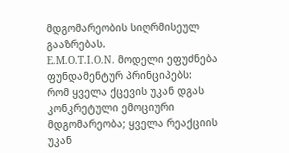მდგომარეობის სიღრმისეულ გააზრებას.
E.M.O.T.I.O.N. მოდელი ეფუძნება ფუნდამენტურ პრინციპებს:
რომ ყველა ქცევის უკან დგას კონკრეტული ემოციური მდგომარეობა; ყველა რეაქციის უკან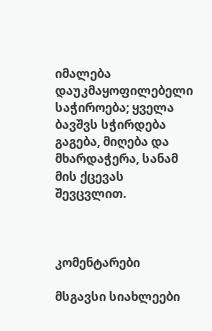იმალება დაუკმაყოფილებელი საჭიროება; ყველა ბავშვს სჭირდება გაგება, მიღება და მხარდაჭერა, სანამ მის ქცევას შევცვლით.



კომენტარები

მსგავსი სიახლეები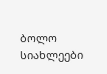ბოლო სიახლეები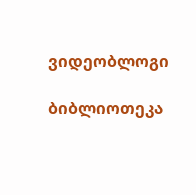ვიდეობლოგი

ბიბლიოთეკა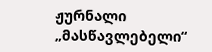ჟურნალი „მასწავლებელი“